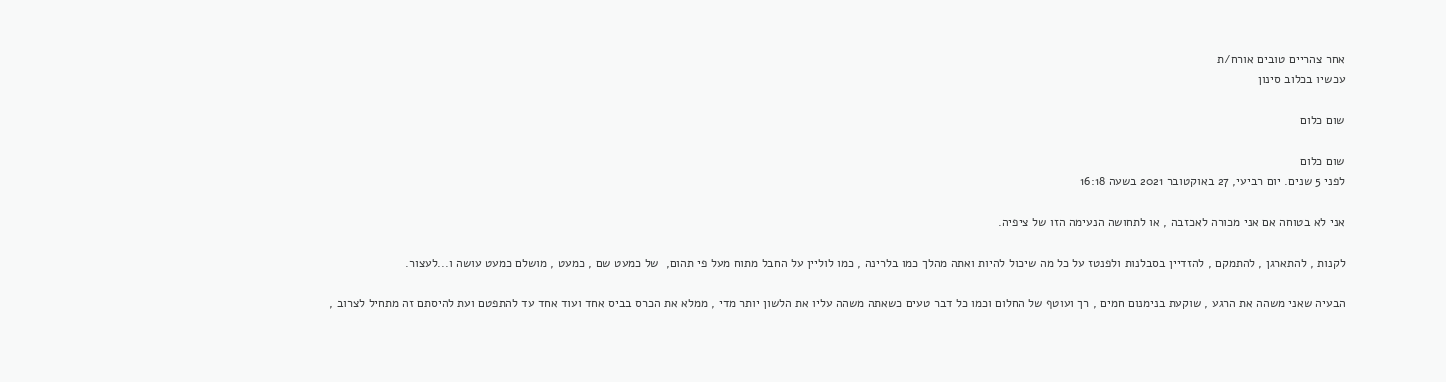אחר צהריים טובים אורח/ת
עכשיו בכלוב סינון

שום כלום

שום כלום
לפני 5 שנים. יום רביעי, 27 באוקטובר 2021 בשעה 16:18

אני לא בטוחה אם אני מכורה לאכזבה , או לתחושה הנעימה הזו של ציפיה.

לקנות , להתארגן , להתמקם , להזדיין בסבלנות ולפנטז על כל מה שיכול להיות ואתה מהלך כמו בלרינה , כמו לוליין על החבל מתוח מעל פי תהום,  של כמעט שם , כמעט , מושלם כמעט עושה ו...לעצור.

הבעיה שאני משהה את הרגע , שוקעת בנימנום חמים , רך ועוטף של החלום וכמו כל דבר טעים כשאתה משהה עליו את הלשון יותר מדי , ממלא את הכרס בביס אחד ועוד אחד עד להתפטם ועת להיסתם זה מתחיל לצרוב ,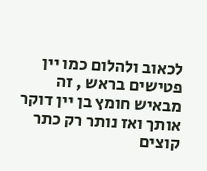לכאוב ולהלום כמו יין פטישים בראש , זה מבאיש חומץ בן יין דוקר אותך ואז נותר רק כתר קוצים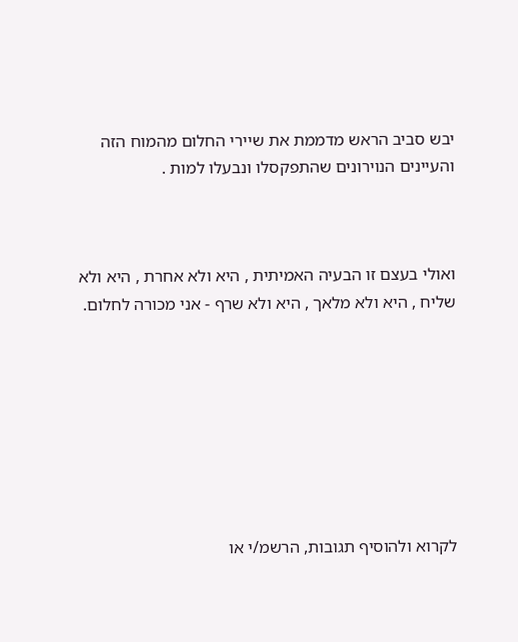יבש סביב הראש מדממת את שיירי החלום מהמוח הזה והעיינים הנוירונים שהתפקסלו ונבעלו למות .



ואולי בעצם זו הבעיה האמיתית , היא ולא אחרת , היא ולא שליח , היא ולא מלאך , היא ולא שרף - אני מכורה לחלום.








לקרוא ולהוסיף תגובות, הרשמ/י או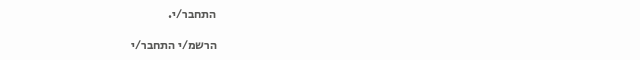התחבר/י.

הרשמ/י התחבר/י